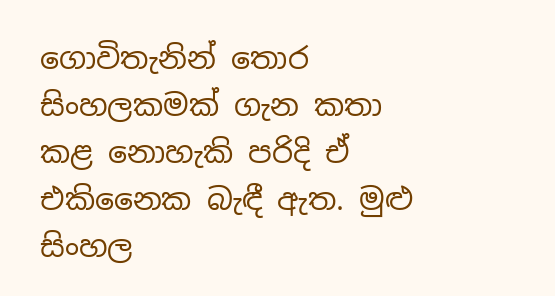ගොවිතැනින් තොර සිංහලකමක් ගැන කතා කළ නොහැකි පරිදි ඒ එකිනෛක බැඳී ඇත. මුළු සිංහල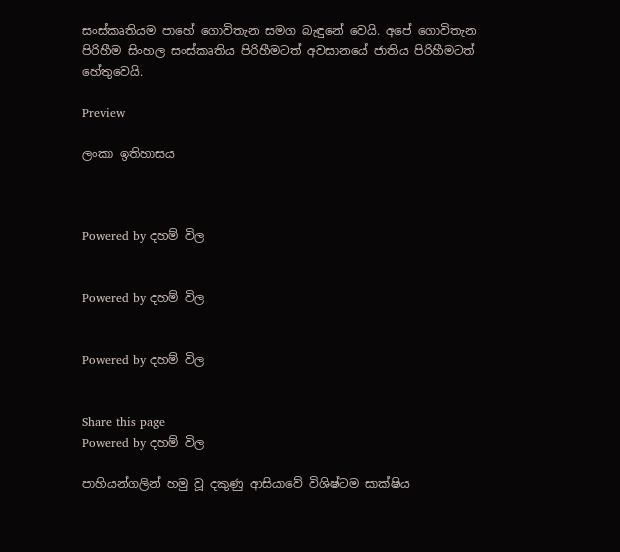සංස්කෘතියම පාහේ ගොවිතැන සමග බැඳුනේ වෙයි. අපේ ගොවිතැන පිරිහීම සිංහල සංස්කෘතිය පිරිහීමටත් අවසානයේ ජාතිය පිරිහීමටත් හේතුවෙයි.

Preview

ලංකා ඉතිහාසය



Powered by දහම් විල


Powered by දහම් විල


Powered by දහම් විල


Share this page
Powered by දහම් විල

පාහියන්ගලින් හමු වූ දකුණු ආසියාවේ විශිෂ්ටම සාක්ෂිය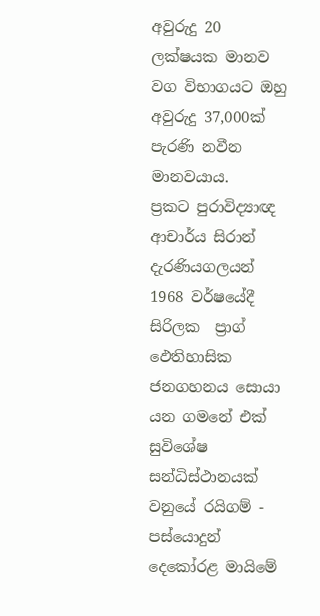අවුරුදු 20 ලක්ෂයක මානව වග විභාගයට ඔහු අවුරුදු 37,000ක් පැරණි නවීන මානවයාය.
ප්‍රකට පුරාවිද්‍යාඥ ආචාර්ය සිරාන්  දැරණියගලයන් 1968 වර්ෂයේදී සිරිලක  ප්‍රාග් ඵෙතිහාසික ජනගහනය සොයා යන ගමනේ එක් සුවිශේෂ සන්ධිස්ථානයක් වනුයේ රයිගම් - පස්යොදුන් දෙකෝරළ මායිමේ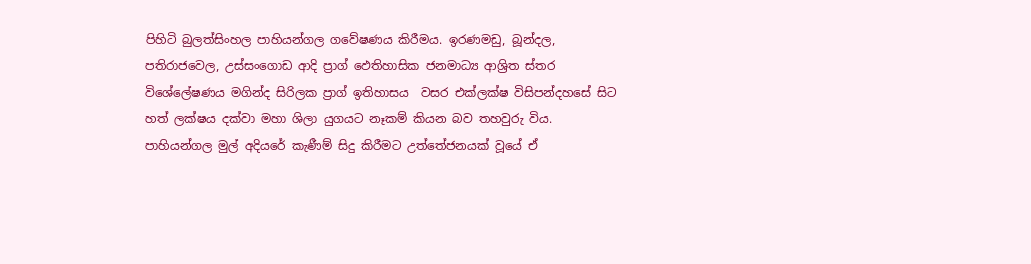පිහිටි බුලත්සිංහල පාහියන්ගල ගවේෂණය කිරීමය. ඉරණමඩු, බූන්දල, පතිරාජවෙල, උස්සංගොඩ ආදි ප්‍රාග් ඵෙතිහාසික ජනමාධ්‍ය ආශ්‍රිත ස්තර විශේ‍ලේෂණය මගින්ද සිරිලක ප්‍රාග් ඉතිහාසය  වසර එක්ලක්ෂ විසිපන්දහසේ සිට හත් ලක්ෂය දක්වා මහා ශිලා යුගයට නෑකම් කියන බව තහවුරු විය.
පාහියන්ගල මුල් අදියරේ කැණීම් සිදු කිරීමට උත්තේජනයක් වූයේ ඒ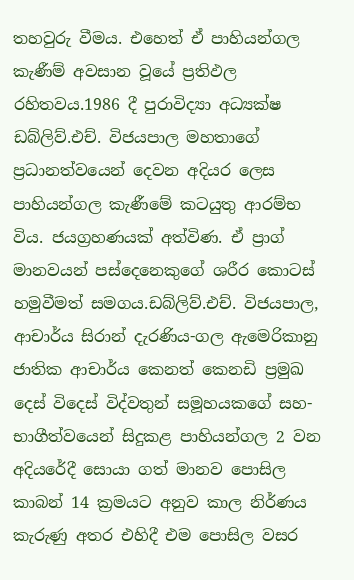තහවුරු වීමය. එහෙත් ඒ පාහියන්ගල කැණීම් අවසාන වූයේ ප්‍රතිඵල රහිතවය.1986 දී පුරාවිද්‍යා අධ්‍යක්ෂ ඩබ්ලිව්.එච්. විජයපාල මහතාගේ ප්‍රධානත්වයෙන් දෙවන අදියර ලෙස පාහියන්ගල කැණීමේ කටයුතු ආරම්භ විය. ජයග්‍රහණයක් අත්විණ. ඒ ප්‍රාග් මානවයන් පස්දෙනෙකුගේ ශරීර කොටස් හමුවීමත් සමගය.ඩබ්ලිව්.එච්. විජයපාල, ආචාර්ය සිරාන් දැරණිය-ගල ඇමෙරිකානු ජාතික ආචාර්ය කෙනත් කෙනඩි ප්‍රමුඛ දෙස් විදෙස් විද්වතුන් සමූහයකගේ සහ-භාගීත්වයෙන් සිදුකළ පාහියන්ගල 2 වන අදියරේදී සොයා ගත් මානව ‍පොසිල කාබන් 14 ක්‍රමයට අනුව කාල නිර්ණය කැරුණු අතර එහිදී එම ‍පොසිල වසර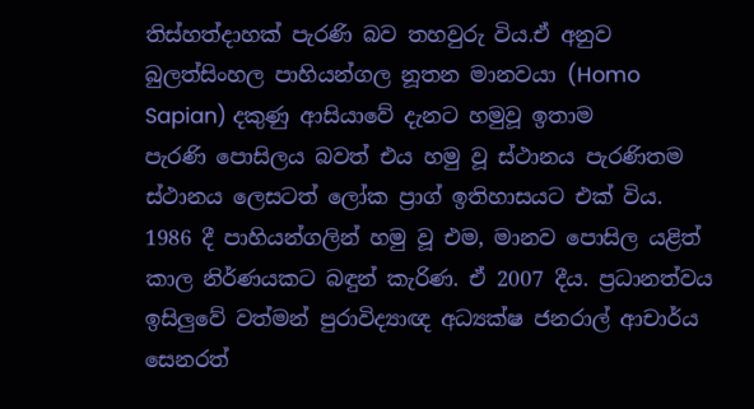තිස්හත්දාහක් පැරණි බව තහවුරු විය.ඒ අනුව බුලත්සිංහල පාහියන්ගල නූතන මානවයා (Homo Sapian) දකුණු ආසියාවේ දැනට හමුවූ ඉතාම පැරණි ‍පොසිලය බවත් එය හමු වූ ස්ථානය පැරණිතම ස්ථානය ලෙසටත් ලෝක ප්‍රාග් ඉතිහාසයට එක් විය.
1986 දී පාහියන්ගලින් හමු වූ එම, මානව ‍පොසිල යළිත් කාල නිර්ණයකට බඳුන් කැරිණ. ඒ 2007 දීය. ප්‍රධානත්වය ඉසිලුවේ වත්මන් පුරාවිද්‍යාඥ අධ්‍යක්ෂ ජනරාල් ආචාර්ය සෙනරත්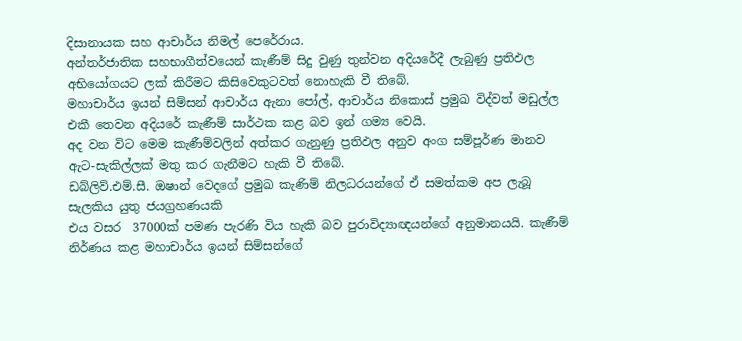දිසානායක සහ ආචාර්ය නිමල් පෙරේරාය.
අන්තර්ජාතික සහභාගීත්වයෙන් කැණීම් සිදු වුණු තුන්වන අදියරේදී ලැබුණු ප්‍රතිඵල අභියෝගයට ලක් කිරීමට කිසිවෙකුටවත් නොහැකි වී තිබේ.
මහාචාර්ය ඉයන් සිම්සන් ආචාර්ය ඇනා ‍පෝල්, ආචාර්ය නිකොස් ප්‍රමුඛ විද්වත් මඩුල්ල එකී තෙවන අදියරේ කැණීම් සාර්ථක කළ බව ඉන් ගම්‍ය වෙයි.
අද වන විට මෙම කැණීම්වලින් අත්කර ගැනුණු ප්‍රතිඵල අනුව අංග සම්පූර්ණ මානව ඇට-සැකිල්ලක් මතු කර ගැනීමට හැකි වී තිබේ.
ඩබ්ලිව්.එම්.සී. ඔෂාන් වෙදගේ ප්‍රමුඛ කැණිම් නිලධරයන්ගේ ඒ සමත්කම අප ලැබූ සැලකිය යුතු ජයග්‍රහණයකි
එය වසර  37000ක් පමණ පැරණි විය හැකි බව පුරාවිද්‍යාඥයන්ගේ අනුමානයයි. කැණීම් නිර්ණය කළ මහාචාර්ය ඉයන් සිම්සන්ගේ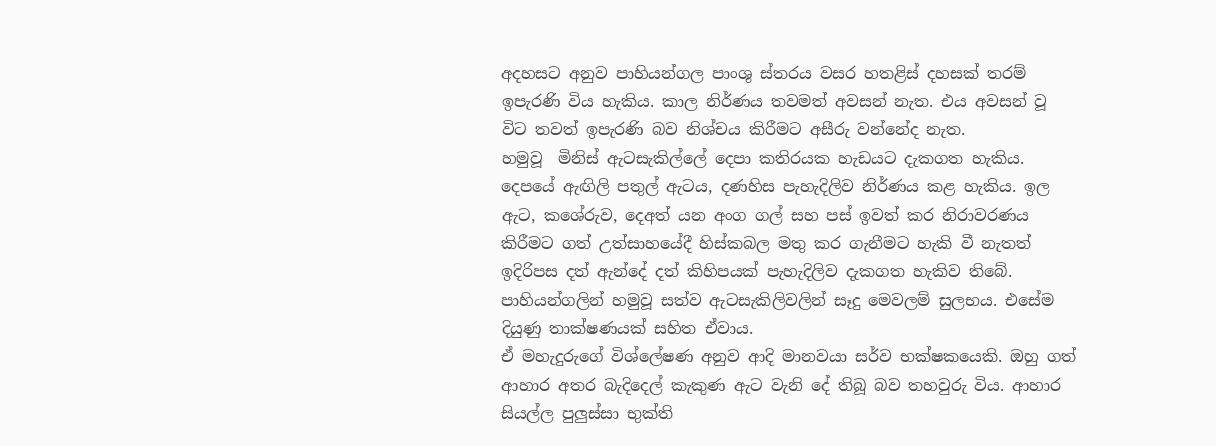අදහසට අනුව පාහියන්ගල පාංශු ස්තරය වසර හතළිස් දහසක් තරම් ඉපැරණි විය හැකිය. කාල නිර්ණය තවමත් අවසන් නැත. එය අවසන් වූ විට තවත් ඉපැරණි බව නිශ්චය කිරීමට අසීරු වන්නේද නැත.
හමුවූ  මිනිස් ඇටසැකිල්‍ලේ දෙපා කතිරයක හැඩයට දැකගත හැකිය. දෙපයේ ඇඟිලි පතුල් ඇටය, දණහිස පැහැදිලිව නිර්ණය කළ හැකිය. ඉල ඇට, කශේරුව, දෙඅත් යන අංග ගල් සහ පස් ඉවත් කර නිරාවරණය කිරීමට ගත් උත්සාහයේදී හිස්කබල මතු කර ගැනීමට හැකි වී නැතත් ඉදිරිපස දත් ඇන්දේ දත් කිහිපයක් පැහැදිලිව දැකගත හැකිව තිබේ.
පාහියන්ගලින් හමුවූ සත්ව ඇටසැකිලිවලින් සෑදු මෙවලම් සුලභය. එසේම දියුණු තාක්ෂණයක් සහිත ඒවාය.
ඒ මහැදුරුගේ විශ්‍ලේෂණ අනුව ආදි මානවයා සර්ව භක්ෂකයෙකි. ඔහු ගත් ආහාර අතර බැදිදෙල් කැකුණ ඇට වැනි දේ තිබූ බව තහවුරු විය. ආහාර සියල්ල පුලුස්සා භුක්ති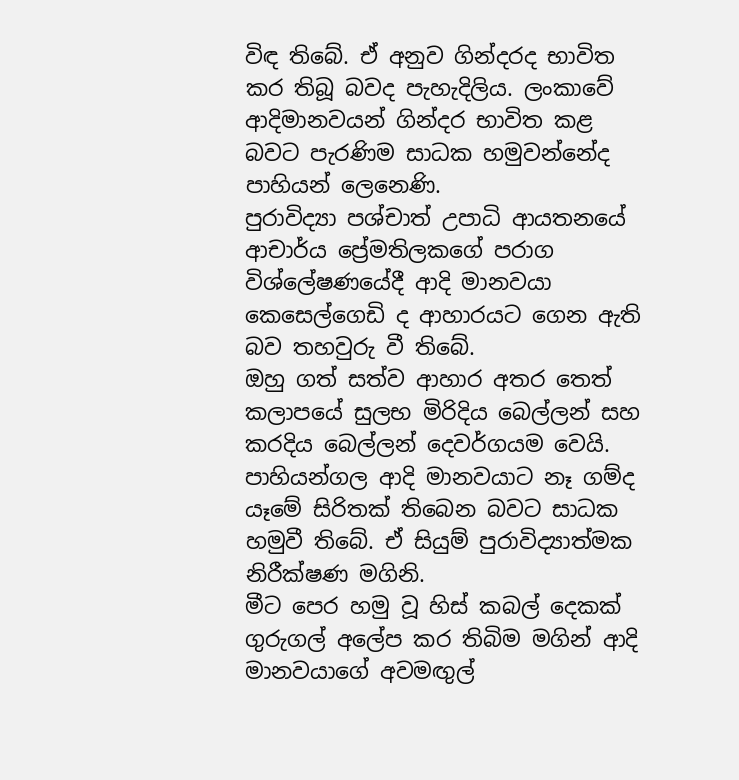විඳ තිබේ. ඒ අනුව ගින්දරද භාවිත කර තිබූ බවද පැහැදිලිය. ලංකාවේ ආදිමානවයන් ගින්දර භාවිත කළ බවට පැරණිම සාධක හමුවන්නේද පාහියන් ලෙනෙණි.
පුරාවිද්‍යා පශ්චාත් උපාධි ආයතනයේ  ආචාර්ය ප්‍රේමතිලකගේ පරාග විශ්‍ලේෂණයේදී ආදි මානවයා කෙසෙල්ගෙඩි ද ආහාරයට ගෙන ඇති බව තහවුරු වී තිබේ.
ඔහු ගත් සත්ව ආහාර අතර තෙත් කලාපයේ සුලභ මිරිදිය බෙල්ලන් සහ කරදිය බෙල්ලන් දෙවර්ගයම වෙයි.
පාහියන්ගල ආදි මානවයාට නෑ ගම්ද යෑමේ සිරිතක් තිබෙන බවට සාධක හමුවී තිබේ. ඒ සියුම් පුරාවිද්‍යාත්මක නිරීක්ෂණ මගිනි.
මීට පෙර හමු වූ හිස් කබල් දෙකක් ගුරුගල් අ‍ලේප කර තිබිම මගින් ආදි මානවයාගේ අවමඟුල්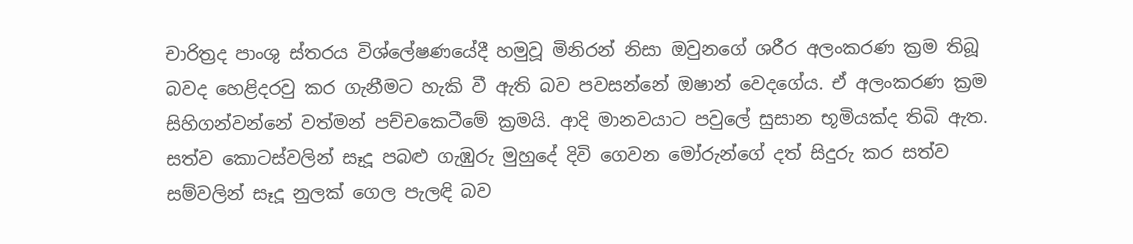චාරිත්‍රද පාංශු ස්තරය විශ්‍ලේෂණයේදී හමුවූ මිනිරන් නිසා ඔවුනගේ ශරීර අලංකරණ ක්‍රම තිබූ බවද හෙළිදරවු කර ගැනීමට හැකි වී ඇති බව පවසන්නේ ඔෂාන් වෙදගේය. ඒ අලංකරණ ක්‍රම සිහිගන්වන්නේ වත්මන් පච්චකෙටීමේ ක්‍රමයි. ආදි මානවයාට පවු‍ලේ සුසාන භූමියක්ද තිබි ඇත.
සත්ව කොටස්වලින් සෑදූ පබළු ගැඹුරු මුහුදේ දිවි ගෙවන මෝරුන්ගේ දත් සිදුරු කර සත්ව සම්වලින් සෑදූ නුලක් ගෙල පැලඳි බව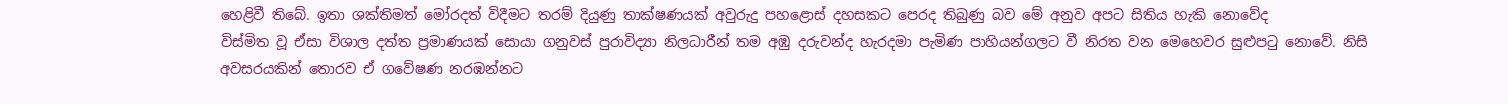හෙළිවී තිබේ. ඉතා ශක්තිමත් මෝරදත් විදීමට තරම් දියුණු තාක්ෂණයක් අවුරුදු පහළොස් දහසකට පෙරද තිබුණු බව මේ අනුව අපට සිතිය හැකි නොවේද
විස්මිත වූ ඒසා විශාල දත්ත ප්‍රමාණයක් සොයා ගනුවස් පුරාවිද්‍යා නිලධාරීන් තම අඹු දරුවන්ද හැරදමා පැමිණ පාහියන්ගලට වී නිරත වන මෙහෙවර සුළුපටු නොවේ. නිසි අවසරයකින් තොරව ඒ ගවේෂණ නරඹන්නට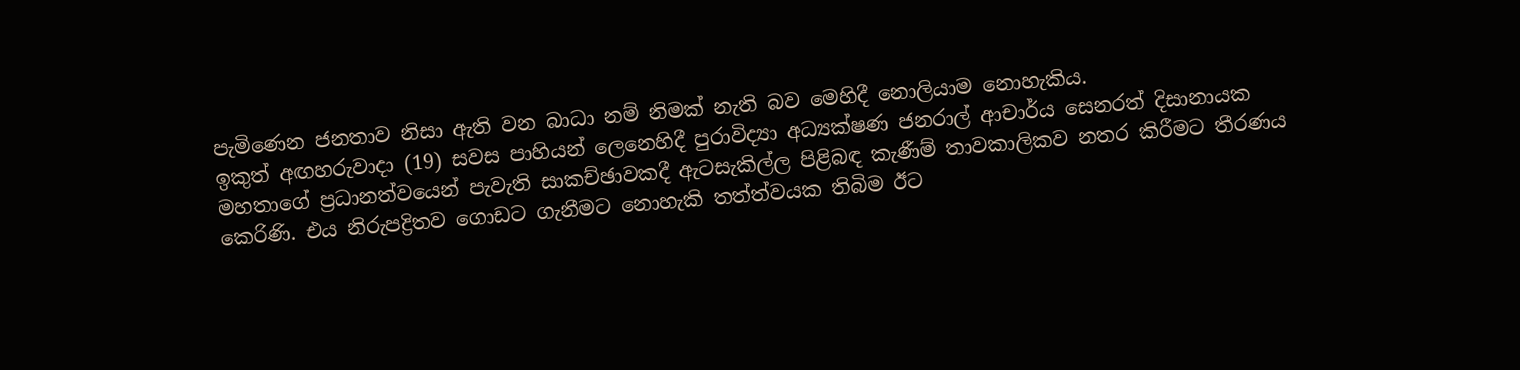පැමිණෙන ජනතාව නිසා ඇති වන බාධා නම් නිමක් නැති බව මෙහිදී නොලියාම නොහැකිය.
ඉකුත් අඟහරුවාදා (19) සවස පාහියන් ලෙනෙහිදී පුරාවිද්‍යා අධ්‍යක්ෂණ ජනරාල් ආචාර්ය සෙනරත් දිසානායක මහතාගේ ප්‍රධානත්වයෙන් පැවැති සාකච්ඡාවකදී ඇටසැකිල්ල පිළිබඳ කැණීම් තාවකාලිකව නතර කිරීමට තීරණය කෙරිණි. එය නිරුපද්‍රිතව ගොඩට ගැනීමට නොහැකි තත්ත්වයක තිබිම ඊට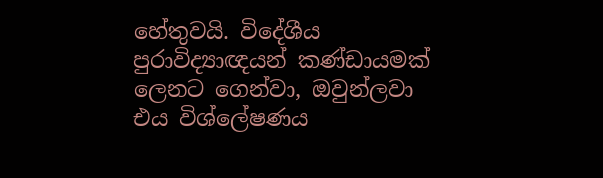හේතුවයි. විදේශීය පුරාවිද්‍යාඥයන් කණ්ඩායමක් ලෙනට ගෙන්වා, ඔවුන්ලවා එය විශ්‍ලේෂණය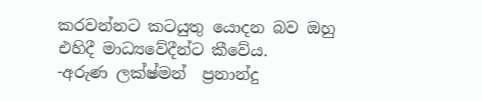කරවන්නට කටයුතු යොදන බව ඔහු එහිදී මාධ්‍යවේදීන්ට කීවේය.
-අරුණ ලක්ෂ්මන්  ප්‍රනාන්දු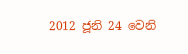2012 ජූනි 24 වෙනි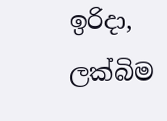ඉරිදා, ලක්බිම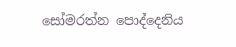සෝමරත්න ‍පොද්දෙනිය